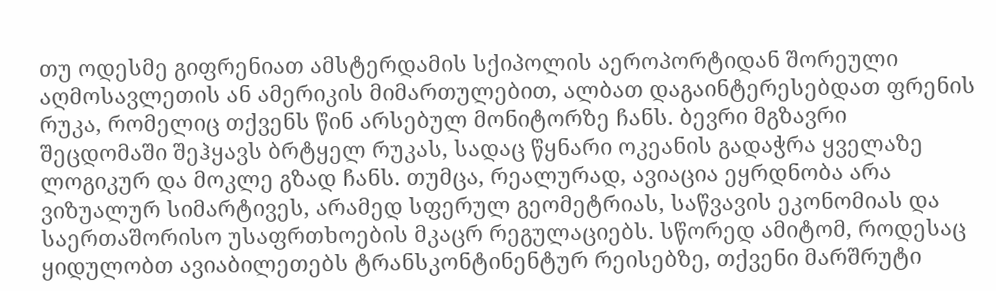თუ ოდესმე გიფრენიათ ამსტერდამის სქიპოლის აეროპორტიდან შორეული აღმოსავლეთის ან ამერიკის მიმართულებით, ალბათ დაგაინტერესებდათ ფრენის რუკა, რომელიც თქვენს წინ არსებულ მონიტორზე ჩანს. ბევრი მგზავრი შეცდომაში შეჰყავს ბრტყელ რუკას, სადაც წყნარი ოკეანის გადაჭრა ყველაზე ლოგიკურ და მოკლე გზად ჩანს. თუმცა, რეალურად, ავიაცია ეყრდნობა არა ვიზუალურ სიმარტივეს, არამედ სფერულ გეომეტრიას, საწვავის ეკონომიას და საერთაშორისო უსაფრთხოების მკაცრ რეგულაციებს. სწორედ ამიტომ, როდესაც ყიდულობთ ავიაბილეთებს ტრანსკონტინენტურ რეისებზე, თქვენი მარშრუტი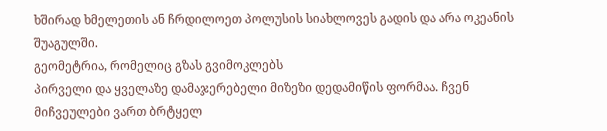ხშირად ხმელეთის ან ჩრდილოეთ პოლუსის სიახლოვეს გადის და არა ოკეანის შუაგულში.
გეომეტრია, რომელიც გზას გვიმოკლებს
პირველი და ყველაზე დამაჯერებელი მიზეზი დედამიწის ფორმაა. ჩვენ მიჩვეულები ვართ ბრტყელ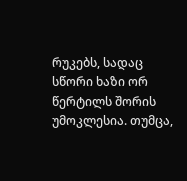რუკებს, სადაც სწორი ხაზი ორ წერტილს შორის უმოკლესია. თუმცა,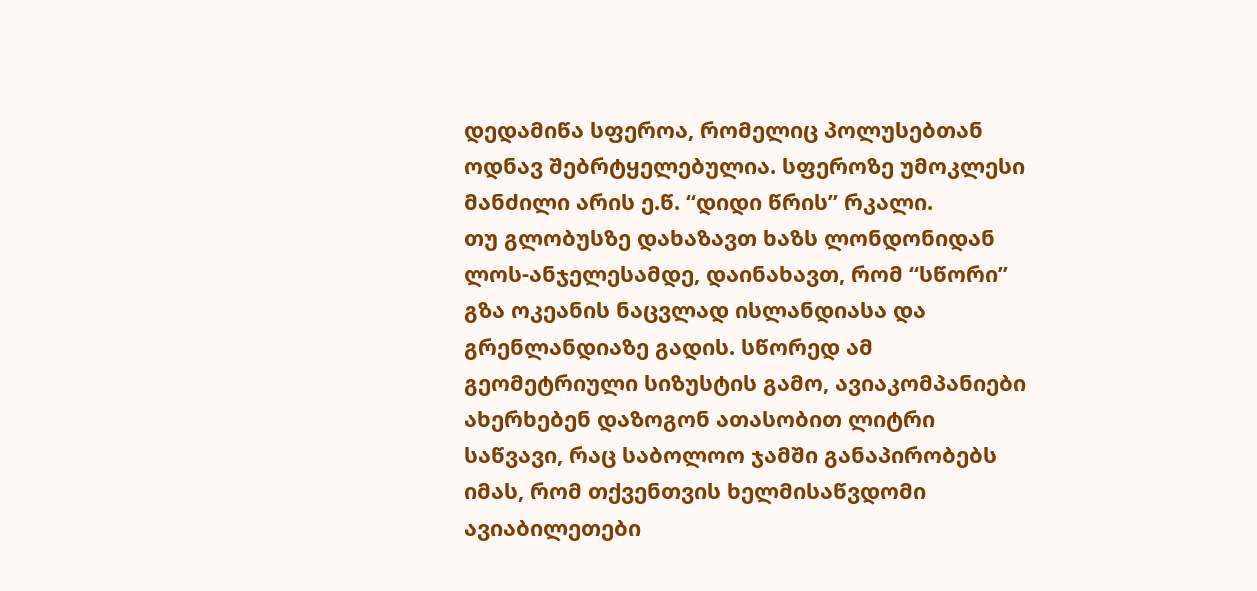დედამიწა სფეროა, რომელიც პოლუსებთან ოდნავ შებრტყელებულია. სფეროზე უმოკლესი მანძილი არის ე.წ. “დიდი წრის” რკალი.
თუ გლობუსზე დახაზავთ ხაზს ლონდონიდან ლოს-ანჯელესამდე, დაინახავთ, რომ “სწორი” გზა ოკეანის ნაცვლად ისლანდიასა და გრენლანდიაზე გადის. სწორედ ამ გეომეტრიული სიზუსტის გამო, ავიაკომპანიები ახერხებენ დაზოგონ ათასობით ლიტრი საწვავი, რაც საბოლოო ჯამში განაპირობებს იმას, რომ თქვენთვის ხელმისაწვდომი ავიაბილეთები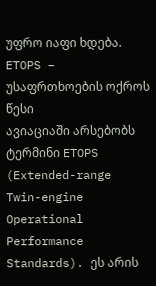უფრო იაფი ხდება.
ETOPS – უსაფრთხოების ოქროს წესი
ავიაციაში არსებობს ტერმინი ETOPS (Extended-range Twin-engine Operational Performance Standards). ეს არის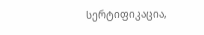სერტიფიკაცია,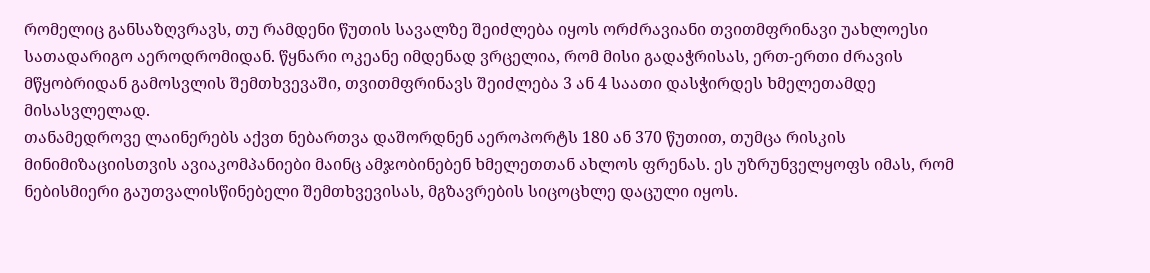რომელიც განსაზღვრავს, თუ რამდენი წუთის სავალზე შეიძლება იყოს ორძრავიანი თვითმფრინავი უახლოესი სათადარიგო აეროდრომიდან. წყნარი ოკეანე იმდენად ვრცელია, რომ მისი გადაჭრისას, ერთ-ერთი ძრავის მწყობრიდან გამოსვლის შემთხვევაში, თვითმფრინავს შეიძლება 3 ან 4 საათი დასჭირდეს ხმელეთამდე მისასვლელად.
თანამედროვე ლაინერებს აქვთ ნებართვა დაშორდნენ აეროპორტს 180 ან 370 წუთით, თუმცა რისკის მინიმიზაციისთვის ავიაკომპანიები მაინც ამჯობინებენ ხმელეთთან ახლოს ფრენას. ეს უზრუნველყოფს იმას, რომ ნებისმიერი გაუთვალისწინებელი შემთხვევისას, მგზავრების სიცოცხლე დაცული იყოს.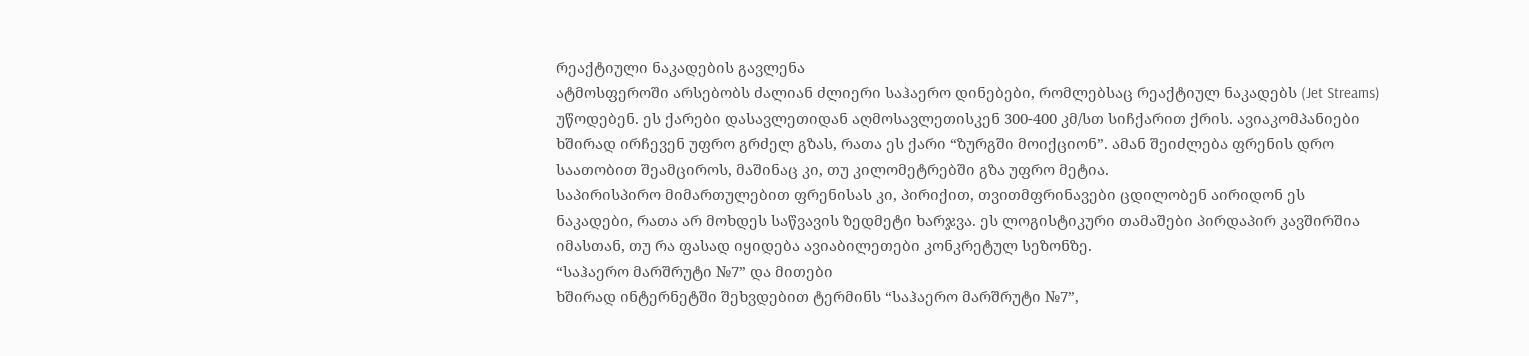რეაქტიული ნაკადების გავლენა
ატმოსფეროში არსებობს ძალიან ძლიერი საჰაერო დინებები, რომლებსაც რეაქტიულ ნაკადებს (Jet Streams) უწოდებენ. ეს ქარები დასავლეთიდან აღმოსავლეთისკენ 300-400 კმ/სთ სიჩქარით ქრის. ავიაკომპანიები ხშირად ირჩევენ უფრო გრძელ გზას, რათა ეს ქარი “ზურგში მოიქციონ”. ამან შეიძლება ფრენის დრო საათობით შეამციროს, მაშინაც კი, თუ კილომეტრებში გზა უფრო მეტია.
საპირისპირო მიმართულებით ფრენისას კი, პირიქით, თვითმფრინავები ცდილობენ აირიდონ ეს ნაკადები, რათა არ მოხდეს საწვავის ზედმეტი ხარჯვა. ეს ლოგისტიკური თამაშები პირდაპირ კავშირშია იმასთან, თუ რა ფასად იყიდება ავიაბილეთები კონკრეტულ სეზონზე.
“საჰაერო მარშრუტი №7” და მითები
ხშირად ინტერნეტში შეხვდებით ტერმინს “საჰაერო მარშრუტი №7”,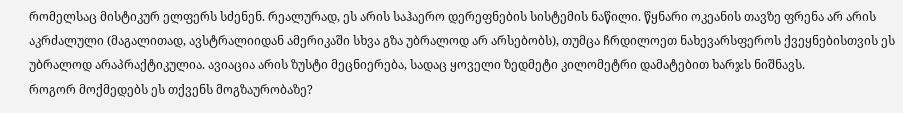რომელსაც მისტიკურ ელფერს სძენენ. რეალურად, ეს არის საჰაერო დერეფნების სისტემის ნაწილი. წყნარი ოკეანის თავზე ფრენა არ არის აკრძალული (მაგალითად, ავსტრალიიდან ამერიკაში სხვა გზა უბრალოდ არ არსებობს), თუმცა ჩრდილოეთ ნახევარსფეროს ქვეყნებისთვის ეს უბრალოდ არაპრაქტიკულია. ავიაცია არის ზუსტი მეცნიერება, სადაც ყოველი ზედმეტი კილომეტრი დამატებით ხარჯს ნიშნავს.
როგორ მოქმედებს ეს თქვენს მოგზაურობაზე?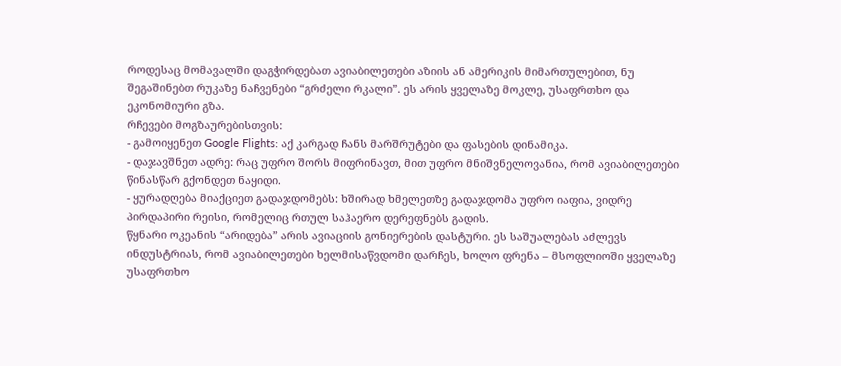როდესაც მომავალში დაგჭირდებათ ავიაბილეთები აზიის ან ამერიკის მიმართულებით, ნუ შეგაშინებთ რუკაზე ნაჩვენები “გრძელი რკალი”. ეს არის ყველაზე მოკლე, უსაფრთხო და ეკონომიური გზა.
რჩევები მოგზაურებისთვის:
- გამოიყენეთ Google Flights: აქ კარგად ჩანს მარშრუტები და ფასების დინამიკა.
- დაჯავშნეთ ადრე: რაც უფრო შორს მიფრინავთ, მით უფრო მნიშვნელოვანია, რომ ავიაბილეთები წინასწარ გქონდეთ ნაყიდი.
- ყურადღება მიაქციეთ გადაჯდომებს: ხშირად ხმელეთზე გადაჯდომა უფრო იაფია, ვიდრე პირდაპირი რეისი, რომელიც რთულ საჰაერო დერეფნებს გადის.
წყნარი ოკეანის “არიდება” არის ავიაციის გონიერების დასტური. ეს საშუალებას აძლევს ინდუსტრიას, რომ ავიაბილეთები ხელმისაწვდომი დარჩეს, ხოლო ფრენა – მსოფლიოში ყველაზე უსაფრთხო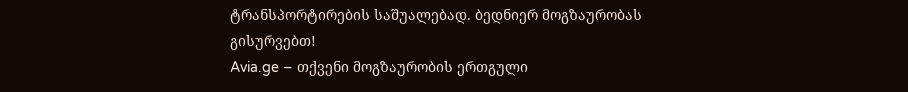ტრანსპორტირების საშუალებად. ბედნიერ მოგზაურობას გისურვებთ!
Avia.ge – თქვენი მოგზაურობის ერთგული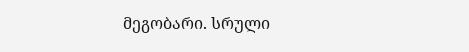მეგობარი. სრული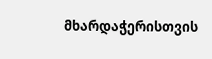მხარდაჭერისთვის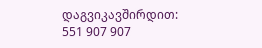დაგვიკავშირდით: 551 907 907